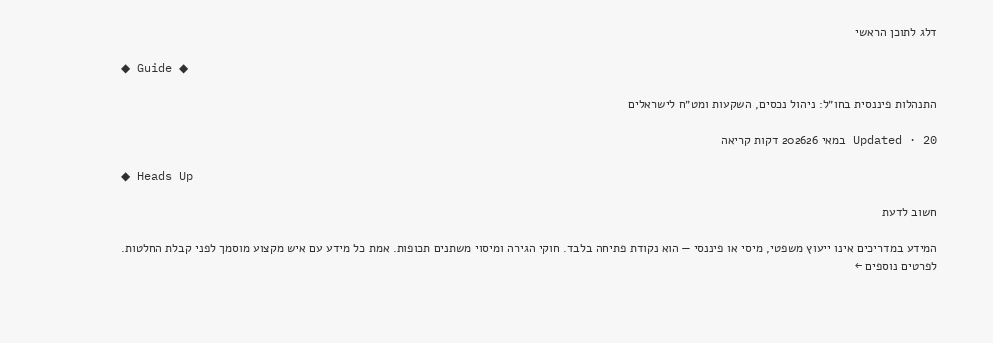דלג לתוכן הראשי

◆ Guide ◆

התנהלות פיננסית בחו״ל: ניהול נכסים, השקעות ומט״ח לישראלים

Updated · 20 במאי 202626 דקות קריאה

◆ Heads Up

חשוב לדעת

המידע במדריכים אינו ייעוץ משפטי, מיסי או פיננסי — הוא נקודת פתיחה בלבד. חוקי הגירה ומיסוי משתנים תכופות. אמת כל מידע עם איש מקצוע מוסמך לפני קבלת החלטות. לפרטים נוספים ←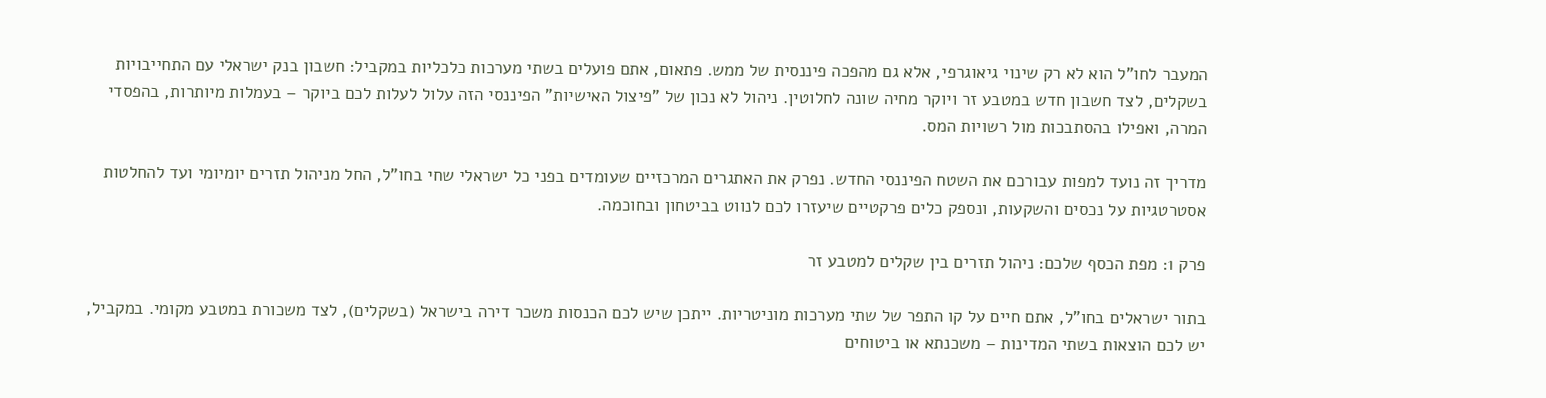המעבר לחו"ל הוא לא רק שינוי גיאוגרפי, אלא גם מהפכה פיננסית של ממש. פתאום, אתם פועלים בשתי מערכות כלכליות במקביל: חשבון בנק ישראלי עם התחייבויות בשקלים, לצד חשבון חדש במטבע זר ויוקר מחיה שונה לחלוטין. ניהול לא נכון של "פיצול האישיות" הפיננסי הזה עלול לעלות לכם ביוקר – בעמלות מיותרות, בהפסדי המרה, ואפילו בהסתבכות מול רשויות המס.

מדריך זה נועד למפות עבורכם את השטח הפיננסי החדש. נפרק את האתגרים המרכזיים שעומדים בפני כל ישראלי שחי בחו"ל, החל מניהול תזרים יומיומי ועד להחלטות אסטרטגיות על נכסים והשקעות, ונספק כלים פרקטיים שיעזרו לכם לנווט בביטחון ובחוכמה.

פרק 1: מפת הכסף שלכם: ניהול תזרים בין שקלים למטבע זר

בתור ישראלים בחו"ל, אתם חיים על קו התפר של שתי מערכות מוניטריות. ייתכן שיש לכם הכנסות משכר דירה בישראל (בשקלים), לצד משכורת במטבע מקומי. במקביל, יש לכם הוצאות בשתי המדינות – משכנתא או ביטוחים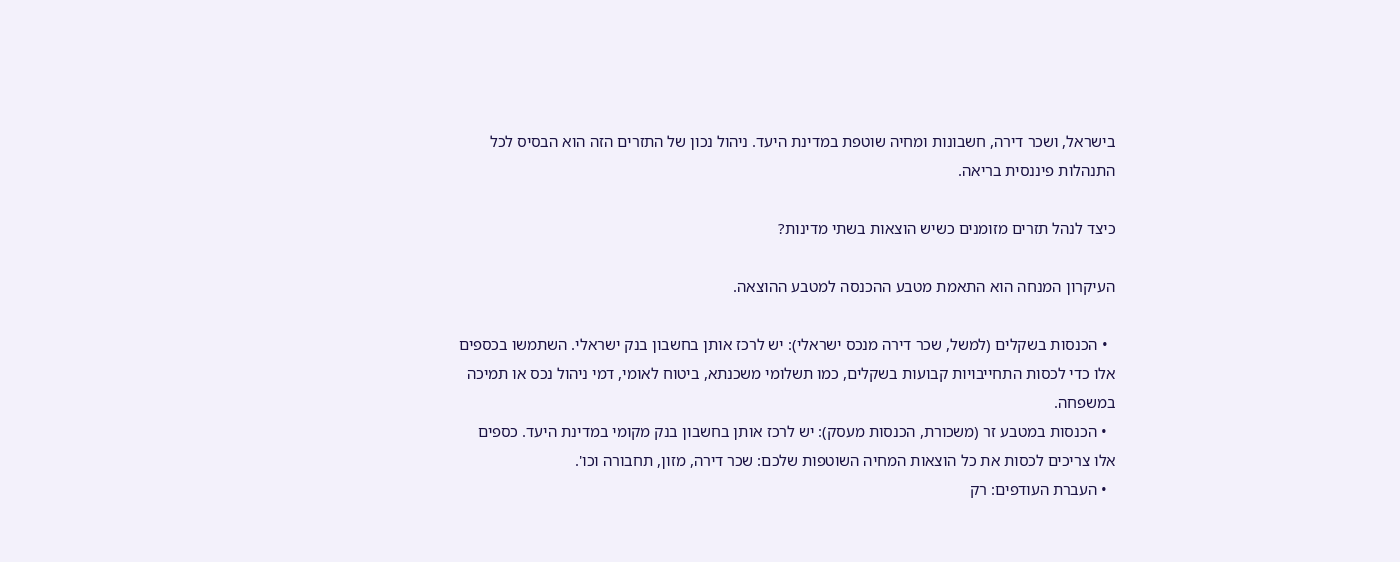בישראל, ושכר דירה, חשבונות ומחיה שוטפת במדינת היעד. ניהול נכון של התזרים הזה הוא הבסיס לכל התנהלות פיננסית בריאה.

כיצד לנהל תזרים מזומנים כשיש הוצאות בשתי מדינות?

העיקרון המנחה הוא התאמת מטבע ההכנסה למטבע ההוצאה.

  • הכנסות בשקלים (למשל, שכר דירה מנכס ישראלי): יש לרכז אותן בחשבון בנק ישראלי. השתמשו בכספים אלו כדי לכסות התחייבויות קבועות בשקלים, כמו תשלומי משכנתא, ביטוח לאומי, דמי ניהול נכס או תמיכה במשפחה.
  • הכנסות במטבע זר (משכורת, הכנסות מעסק): יש לרכז אותן בחשבון בנק מקומי במדינת היעד. כספים אלו צריכים לכסות את כל הוצאות המחיה השוטפות שלכם: שכר דירה, מזון, תחבורה וכו'.
  • העברת העודפים: רק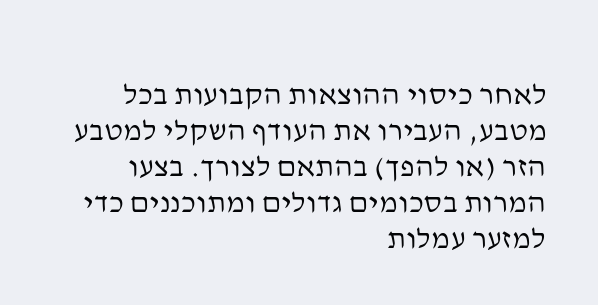לאחר כיסוי ההוצאות הקבועות בכל מטבע, העבירו את העודף השקלי למטבע הזר (או להפך) בהתאם לצורך. בצעו המרות בסכומים גדולים ומתוכננים כדי למזער עמלות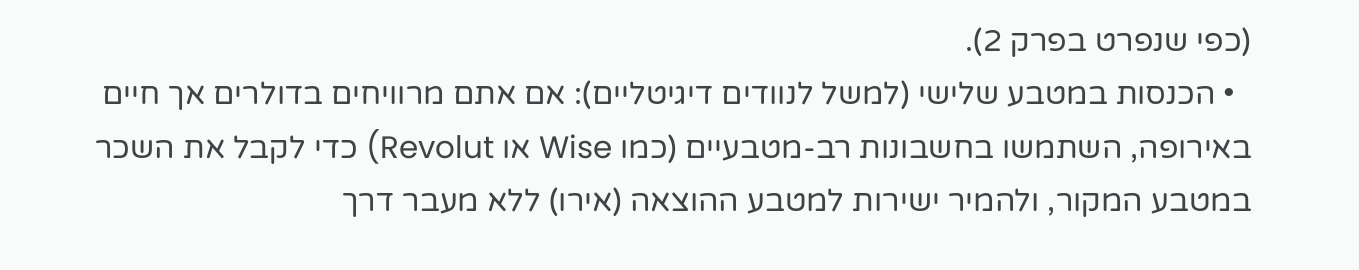(כפי שנפרט בפרק 2).
  • הכנסות במטבע שלישי (למשל לנוודים דיגיטליים): אם אתם מרוויחים בדולרים אך חיים באירופה, השתמשו בחשבונות רב-מטבעיים (כמו Wise או Revolut) כדי לקבל את השכר במטבע המקור, ולהמיר ישירות למטבע ההוצאה (אירו) ללא מעבר דרך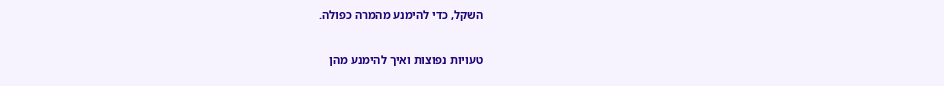השקל, כדי להימנע מהמרה כפולה.

טעויות נפוצות ואיך להימנע מהן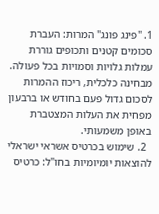1. "פינג פונג" המרות: העברת סכומים קטנים ותכופים גוררת עמלות גלויות וסמויות בכל פעולה. מבחינה כלכלית, ריכוז ההמרות לסכום גדול פעם בחודש או ברבעון מפחית את העלות המצטברת באופן משמעותי.
  2. שימוש בכרטיס אשראי ישראלי להוצאות יומיומיות בחו"ל: כרטיס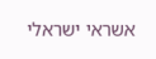אשראי ישראלי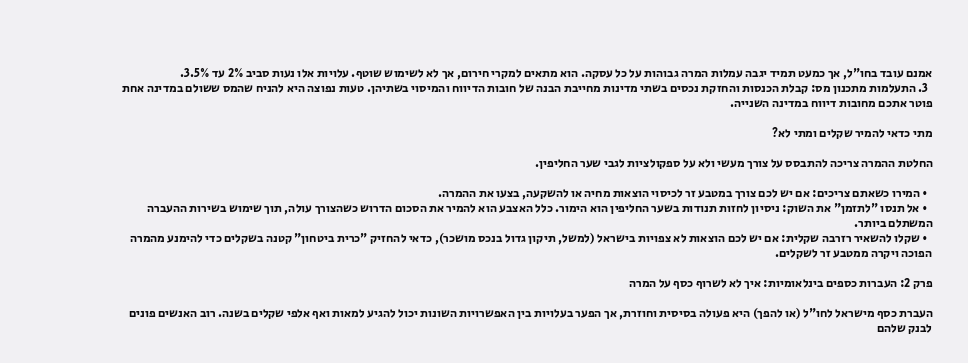אמנם עובד בחו"ל, אך כמעט תמיד יגבה עמלות המרה גבוהות על כל עסקה. הוא מתאים למקרי חירום, אך לא לשימוש שוטף. עלויות אלו נעות סביב 2% עד 3.5%.
  3. התעלמות מתכנון מס: קבלת הכנסות והחזקת נכסים בשתי מדינות מחייבת הבנה של חובות הדיווח והמיסוי בשתיהן. טעות נפוצה היא להניח שהמס ששולם במדינה אחת פוטר אתכם מחובות דיווח במדינה השנייה.

מתי כדאי להמיר שקלים ומתי לא?

החלטת ההמרה צריכה להתבסס על צורך מעשי ולא על ספקולציות לגבי שער החליפין.

  • המירו כשאתם צריכים: אם יש לכם צורך במטבע זר לכיסוי הוצאות מחיה או להשקעה, בצעו את ההמרה.
  • אל תנסו "לתזמן" את השוק: ניסיון לחזות תנודות בשער החליפין הוא הימור. כלל האצבע הוא להמיר את הסכום הדרוש כשהצורך עולה, תוך שימוש בשירות ההעברה המשתלם ביותר.
  • שקלו להשאיר רזרבה שקלית: אם יש לכם הוצאות לא צפויות בישראל (למשל, תיקון גדול בנכס מושכר), כדאי להחזיק "כרית ביטחון" קטנה בשקלים כדי להימנע מהמרה הפוכה ויקרה ממטבע זר לשקלים.

פרק 2: העברות כספים בינלאומיות: איך לא לשרוף כסף על המרה

העברת כסף מישראל לחו"ל (או להפך) היא פעולה בסיסית וחוזרת, אך הפער בעלויות בין האפשרויות השונות יכול להגיע למאות ואף אלפי שקלים בשנה. רוב האנשים פונים לבנק שלהם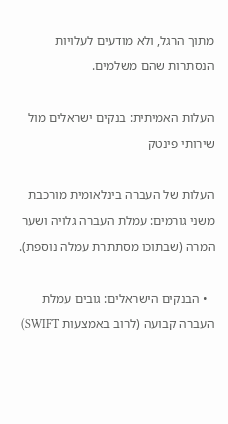מתוך הרגל, ולא מודעים לעלויות הנסתרות שהם משלמים.

העלות האמיתית: בנקים ישראלים מול שירותי פינטק

העלות של העברה בינלאומית מורכבת משני גורמים: עמלת העברה גלויה ושער המרה (שבתוכו מסתתרת עמלה נוספת).

  • הבנקים הישראלים: גובים עמלת העברה קבועה (לרוב באמצעות SWIFT)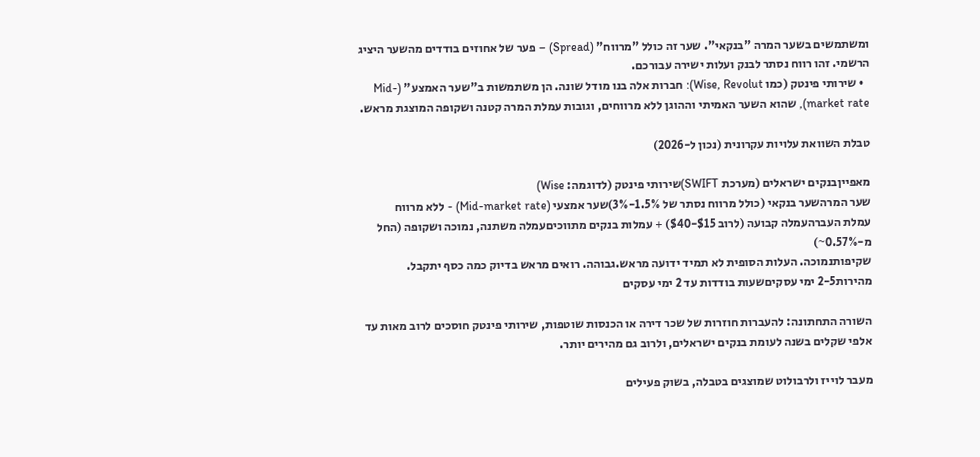ומשתמשים בשער המרה "בנקאי". שער זה כולל "מרווח" (Spread) – פער של אחוזים בודדים מהשער היציג הרשמי. זהו רווח נסתר לבנק ועלות ישירה עבורכם.
  • שירותי פינטק (כמו Wise, Revolut): חברות אלה בנו מודל שונה. הן משתמשות ב"שער האמצע" (Mid-market rate), שהוא השער האמיתי וההוגן ללא מרווחים, וגובות עמלת המרה קטנה ושקופה המוצגת מראש.

טבלת השוואת עלויות עקרונית (נכון ל-2026)

מאפייןבנקים ישראלים (מערכת SWIFT)שירותי פינטק (לדוגמה: Wise)
שער המרהשער בנקאי (כולל מרווח נסתר של 1.5%-3%)שער אמצעי (Mid-market rate) - ללא מרווח
עמלת העברהעמלה קבועה (לרוב $15-$40) + עמלות בנקים מתווכיםעמלה משתנה, נמוכה ושקופה (החל מ-0.57%~)
שקיפותנמוכה. העלות הסופית לא תמיד ידועה מראש.גבוהה. רואים מראש בדיוק כמה כסף יתקבל.
מהירות2-5 ימי עסקיםשעות בודדות עד 2 ימי עסקים

השורה התחתונה: להעברות חוזרות של שכר דירה או הכנסות שוטפות, שירותי פינטק חוסכים לרוב מאות עד אלפי שקלים בשנה לעומת בנקים ישראלים, ולרוב גם מהירים יותר.

מעבר לוייז ולרבולוט שמוצגים בטבלה, בשוק פעילים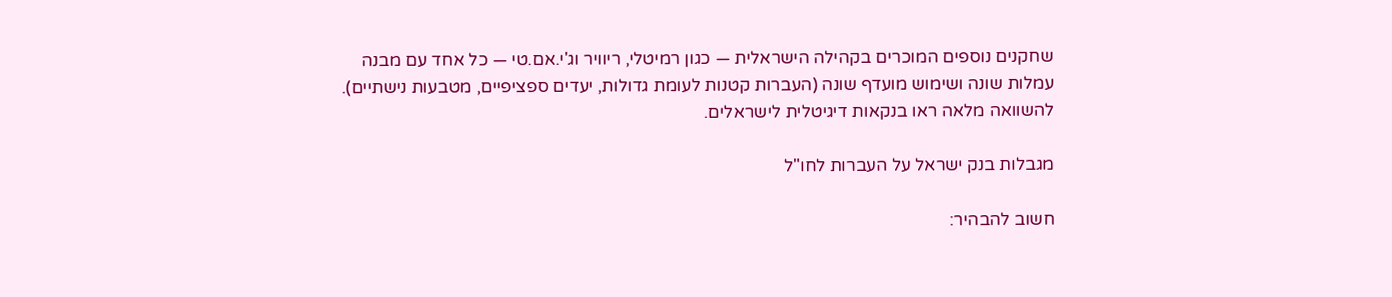שחקנים נוספים המוכרים בקהילה הישראלית — כגון רמיטלי, ריוויר וג'י.אם.טי — כל אחד עם מבנה עמלות שונה ושימוש מועדף שונה (העברות קטנות לעומת גדולות, יעדים ספציפיים, מטבעות נישתיים). להשוואה מלאה ראו בנקאות דיגיטלית לישראלים.

מגבלות בנק ישראל על העברות לחו"ל

חשוב להבהיר: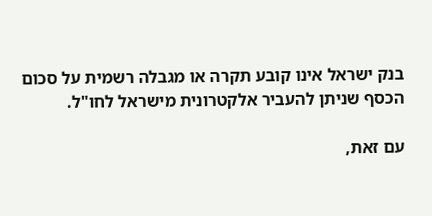בנק ישראל אינו קובע תקרה או מגבלה רשמית על סכום הכסף שניתן להעביר אלקטרונית מישראל לחו"ל.

עם זאת,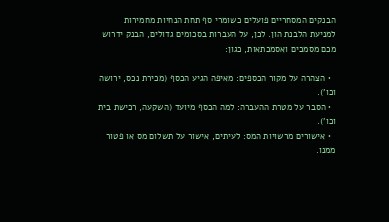הבנקים המסחריים פועלים כשומרי סף תחת הנחיות מחמירות למניעת הלבנת הון. לכן, על העברות בסכומים גדולים, הבנק ידרוש מכם מסמכים ואסמכתאות, כגון:

  • הצהרה על מקור הכספים: מאיפה הגיע הכסף (מכירת נכס, ירושה וכו').
  • הסבר על מטרת ההעברה: למה הכסף מיועד (השקעה, רכישת בית וכו').
  • אישורים מרשויות המס: לעיתים, אישור על תשלום מס או פטור ממנו.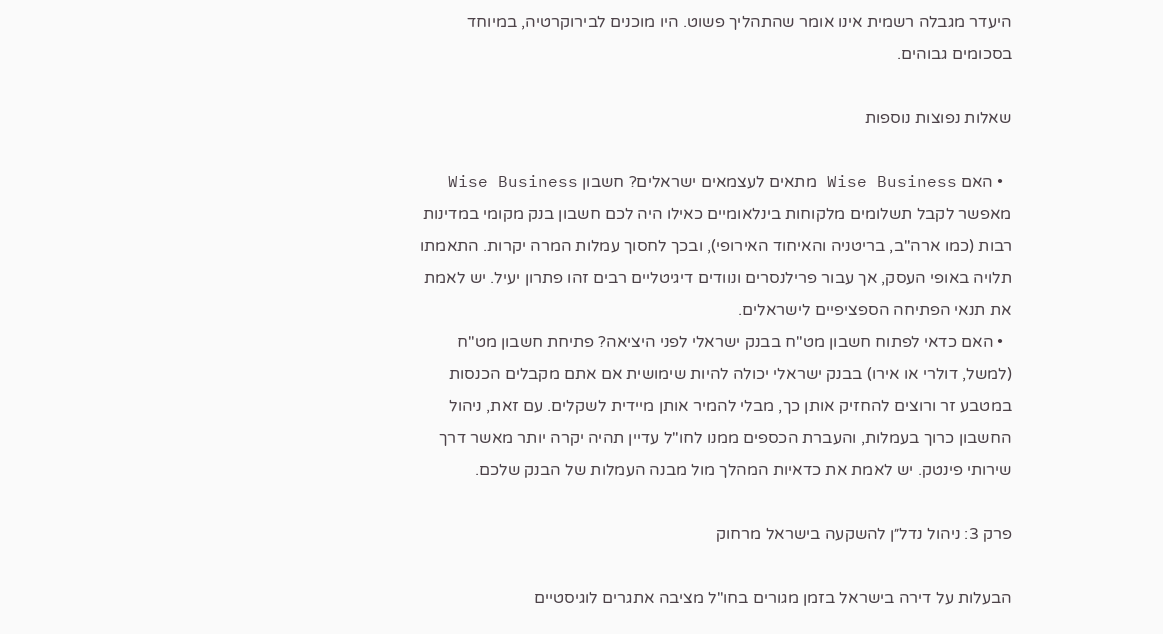היעדר מגבלה רשמית אינו אומר שהתהליך פשוט. היו מוכנים לבירוקרטיה, במיוחד בסכומים גבוהים.

שאלות נפוצות נוספות

  • האם Wise Business מתאים לעצמאים ישראלים? חשבון Wise Business מאפשר לקבל תשלומים מלקוחות בינלאומיים כאילו היה לכם חשבון בנק מקומי במדינות רבות (כמו ארה"ב, בריטניה והאיחוד האירופי), ובכך לחסוך עמלות המרה יקרות. התאמתו תלויה באופי העסק, אך עבור פרילנסרים ונוודים דיגיטליים רבים זהו פתרון יעיל. יש לאמת את תנאי הפתיחה הספציפיים לישראלים.
  • האם כדאי לפתוח חשבון מט"ח בבנק ישראלי לפני היציאה? פתיחת חשבון מט"ח (למשל, דולרי או אירו) בבנק ישראלי יכולה להיות שימושית אם אתם מקבלים הכנסות במטבע זר ורוצים להחזיק אותן כך, מבלי להמיר אותן מיידית לשקלים. עם זאת, ניהול החשבון כרוך בעמלות, והעברת הכספים ממנו לחו"ל עדיין תהיה יקרה יותר מאשר דרך שירותי פינטק. יש לאמת את כדאיות המהלך מול מבנה העמלות של הבנק שלכם.

פרק 3: ניהול נדל״ן להשקעה בישראל מרחוק

הבעלות על דירה בישראל בזמן מגורים בחו"ל מציבה אתגרים לוגיסטיים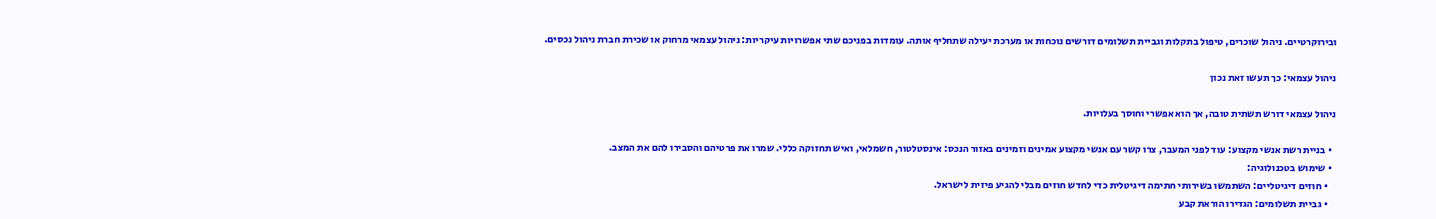ובירוקרטיים. ניהול שוכרים, טיפול בתקלות וגביית תשלומים דורשים נוכחות או מערכת יעילה שתחליף אותה. עומדות בפניכם שתי אפשרויות עיקריות: ניהול עצמאי מרחוק או שכירת חברת ניהול נכסים.

ניהול עצמאי: כך תעשו זאת נכון

ניהול עצמאי דורש תשתית טובה, אך הוא אפשרי וחוסך בעלויות.

  • בניית רשת אנשי מקצוע: עוד לפני המעבר, צרו קשר עם אנשי מקצוע אמינים וזמינים באזור הנכס: אינסטלטור, חשמלאי, ואיש תחזוקה כללי. שמרו את פרטיהם והסבירו להם את המצב.
  • שימוש בטכנולוגיה:
    • חוזים דיגיטליים: השתמשו בשירותי חתימה דיגיטלית כדי לחדש חוזים מבלי להגיע פיזית לישראל.
    • גביית תשלומים: הגדירו הוראת קבע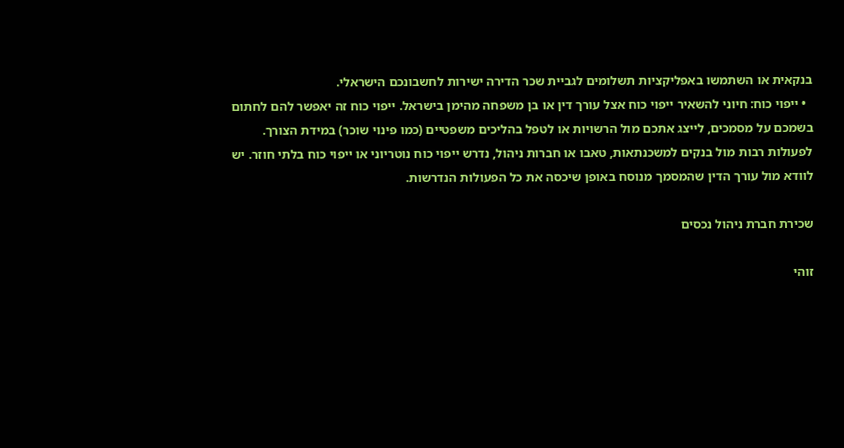בנקאית או השתמשו באפליקציות תשלומים לגביית שכר הדירה ישירות לחשבונכם הישראלי.
  • ייפוי כוח: חיוני להשאיר ייפוי כוח אצל עורך דין או בן משפחה מהימן בישראל. ייפוי כוח זה יאפשר להם לחתום בשמכם על מסמכים, לייצג אתכם מול הרשויות או לטפל בהליכים משפטיים (כמו פינוי שוכר) במידת הצורך. לפעולות רבות מול בנקים למשכנתאות, טאבו או חברות ניהול, נדרש ייפוי כוח נוטריוני או ייפוי כוח בלתי חוזר. יש לוודא מול עורך הדין שהמסמך מנוסח באופן שיכסה את כל הפעולות הנדרשות.

שכירת חברת ניהול נכסים

זוהי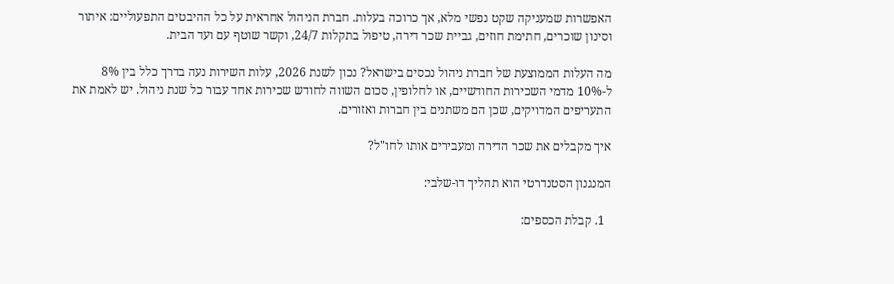האפשרות שמעניקה שקט נפשי מלא, אך כרוכה בעלות. חברת הניהול אחראית על כל ההיבטים התפעוליים: איתור וסינון שוכרים, חתימת חוזים, גביית שכר דירה, טיפול בתקלות 24/7, וקשר שוטף עם ועד הבית.

מה העלות הממוצעת של חברת ניהול נכסים בישראל? נכון לשנת 2026, עלות השירות נעה בדרך כלל בין 8% ל-10% מדמי השכירות החודשיים, או לחלופין, סכום השווה לחודש שכירות אחד עבור כל שנת ניהול. יש לאמת את התעריפים המדויקים, שכן הם משתנים בין חברות ואזורים.

איך מקבלים את שכר הדירה ומעבירים אותו לחו"ל?

המנגנון הסטנדרטי הוא תהליך דו-שלבי:

  1. קבלת הכספים: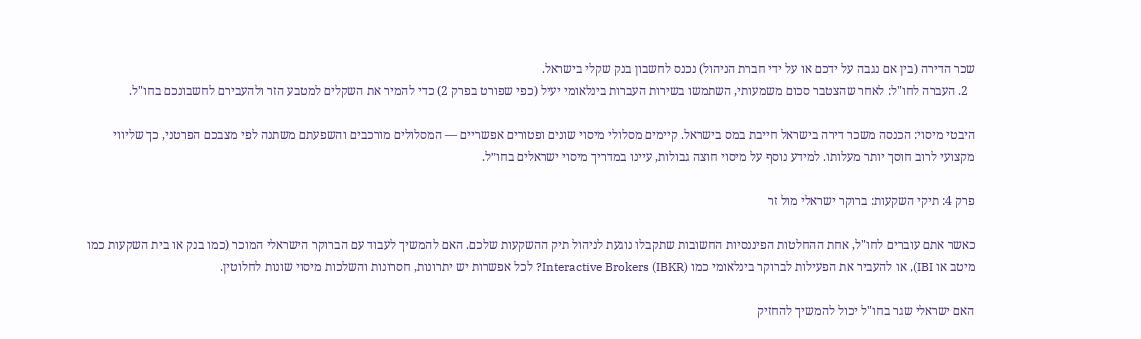שכר הדירה (בין אם נגבה על ידכם או על ידי חברת הניהול) נכנס לחשבון בנק שקלי בישראל.
  2. העברה לחו"ל: לאחר שהצטבר סכום משמעותי, השתמשו בשירות העברות בינלאומי יעיל (כפי שפורט בפרק 2) כדי להמיר את השקלים למטבע הזר ולהעבירם לחשבונכם בחו"ל.

היבטי מיסוי: הכנסה משכר דירה בישראל חייבת במס בישראל. קיימים מסלולי מיסוי שונים ופטורים אפשריים — המסלולים מורכבים והשפעתם משתנה לפי מצבכם הפרטני, כך שליווי מקצועי לרוב חוסך יותר מעלותו. למידע נוסף על מיסוי חוצה גבולות, עיינו במדריך מיסוי ישראלים בחו״ל.

פרק 4: תיקי השקעות: ברוקר ישראלי מול זר

כאשר אתם עוברים לחו"ל, אחת ההחלטות הפיננסיות החשובות שתקבלו נוגעת לניהול תיק ההשקעות שלכם. האם להמשיך לעבוד עם הברוקר הישראלי המוכר (כמו בנק או בית השקעות כמו מיטב או IBI), או להעביר את הפעילות לברוקר בינלאומי כמו Interactive Brokers (IBKR)? לכל אפשרות יש יתרונות, חסרונות והשלכות מיסוי שונות לחלוטין.

האם ישראלי שגר בחו"ל יכול להמשיך להחזיק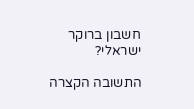חשבון ברוקר ישראלי?

התשובה הקצרה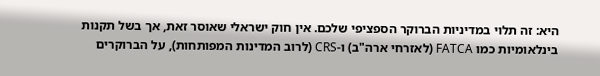היא: זה תלוי במדיניות הברוקר הספציפי שלכם. אין חוק ישראלי שאוסר זאת, אך בשל תקנות בינלאומיות כמו FATCA (לאזרחי ארה"ב) ו-CRS (לרוב המדינות המפותחות), על הברוקרים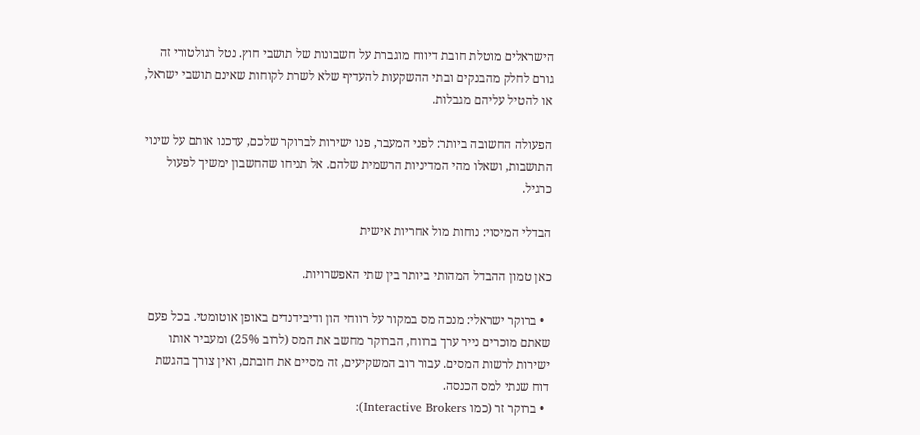הישראלים מוטלת חובת דיווח מוגברת על חשבונות של תושבי חוץ. נטל רגולטורי זה גורם לחלק מהבנקים ובתי ההשקעות להעדיף שלא לשרת לקוחות שאינם תושבי ישראל, או להטיל עליהם מגבלות.

הפעולה החשובה ביותר: לפני המעבר, פנו ישירות לברוקר שלכם, עדכנו אותם על שינוי התושבות, ושאלו מהי המדיניות הרשמית שלהם. אל תניחו שהחשבון ימשיך לפעול כרגיל.

הבדלי המיסוי: נוחות מול אחריות אישית

כאן טמון ההבדל המהותי ביותר בין שתי האפשרויות.

  • ברוקר ישראלי: מנכה מס במקור על רווחי הון ודיבידנדים באופן אוטומטי. בכל פעם שאתם מוכרים נייר ערך ברווח, הברוקר מחשב את המס (לרוב 25%) ומעביר אותו ישירות לרשות המסים. עבור רוב המשקיעים, זה מסיים את חובתם, ואין צורך בהגשת דוח שנתי למס הכנסה.
  • ברוקר זר (כמו Interactive Brokers):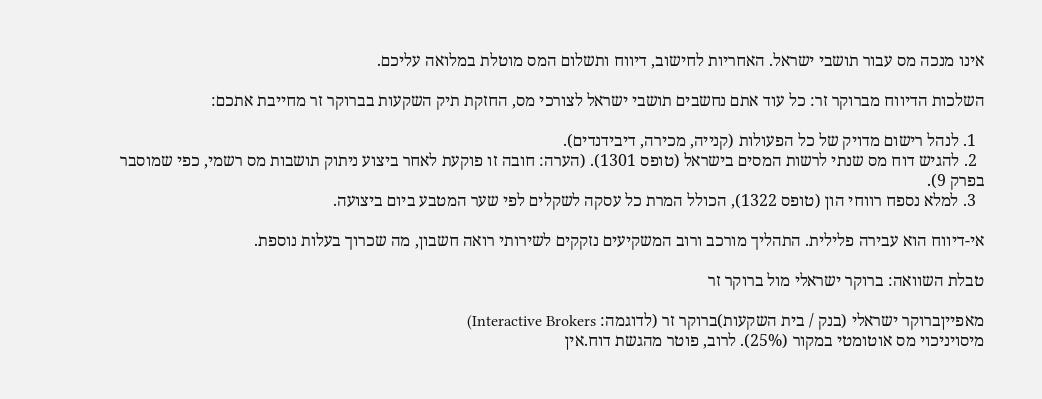אינו מנכה מס עבור תושבי ישראל. האחריות לחישוב, דיווח ותשלום המס מוטלת במלואה עליכם.

השלכות הדיווח מברוקר זר: כל עוד אתם נחשבים תושבי ישראל לצורכי מס, החזקת תיק השקעות בברוקר זר מחייבת אתכם:

  1. לנהל רישום מדויק של כל הפעולות (קנייה, מכירה, דיבידנדים).
  2. להגיש דוח מס שנתי לרשות המסים בישראל (טופס 1301). (הערה: חובה זו פוקעת לאחר ביצוע ניתוק תושבות מס רשמי, כפי שמוסבר בפרק 9).
  3. למלא נספח רווחי הון (טופס 1322), הכולל המרת כל עסקה לשקלים לפי שער המטבע ביום ביצועה.

אי-דיווח הוא עבירה פלילית. התהליך מורכב ורוב המשקיעים נזקקים לשירותי רואה חשבון, מה שכרוך בעלות נוספת.

טבלת השוואה: ברוקר ישראלי מול ברוקר זר

מאפייןברוקר ישראלי (בנק / בית השקעות)ברוקר זר (לדוגמה: Interactive Brokers)
מיסויניכוי מס אוטומטי במקור (25%). לרוב, פוטר מהגשת דוח.אין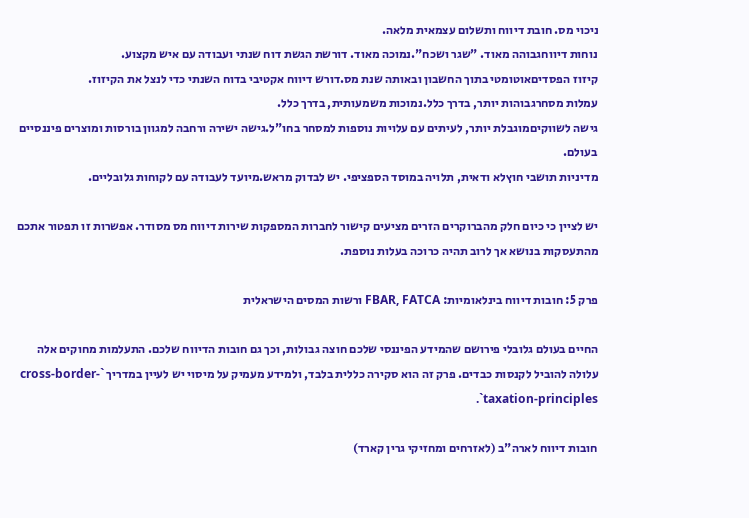ניכוי מס. חובת דיווח ותשלום עצמאית מלאה.
נוחות דיווחגבוהה מאוד. "שגר ושכח".נמוכה מאוד. דורשת הגשת דוח שנתי ועבודה עם איש מקצוע.
קיזוז הפסדיםאוטומטי בתוך החשבון ובאותה שנת מס.דורש דיווח אקטיבי בדוח השנתי כדי לנצל את הקיזוז.
עמלות מסחרגבוהות יותר, בדרך כלל.נמוכות משמעותית, בדרך כלל.
גישה לשווקיםמוגבלת יותר, לעיתים עם עלויות נוספות למסחר בחו"ל.גישה ישירה ורחבה למגוון בורסות ומוצרים פיננסיים בעולם.
מדיניות תושבי חוץלא ודאית, תלויה במוסד הספציפי. יש לבדוק מראש.מיועד לעבודה עם לקוחות גלובליים.

יש לציין כי כיום חלק מהברוקרים הזרים מציעים קישור לחברות המספקות שירות דיווח מס מסודר. אפשרות זו תפטור אתכם מהתעסקות בנושא אך לרוב תהיה כרוכה בעלות נוספת.

פרק 5: חובות דיווח בינלאומיות: FBAR, FATCA ורשות המסים הישראלית

החיים בעולם גלובלי פירושם שהמידע הפיננסי שלכם חוצה גבולות, וכך גם חובות הדיווח שלכם. התעלמות מחוקים אלה עלולה להוביל לקנסות כבדים. פרק זה הוא סקירה כללית בלבד, ולמידע מעמיק על מיסוי יש לעיין במדריך `cross-border-taxation-principles`.

חובות דיווח לארה"ב (לאזרחים ומחזיקי גרין קארד)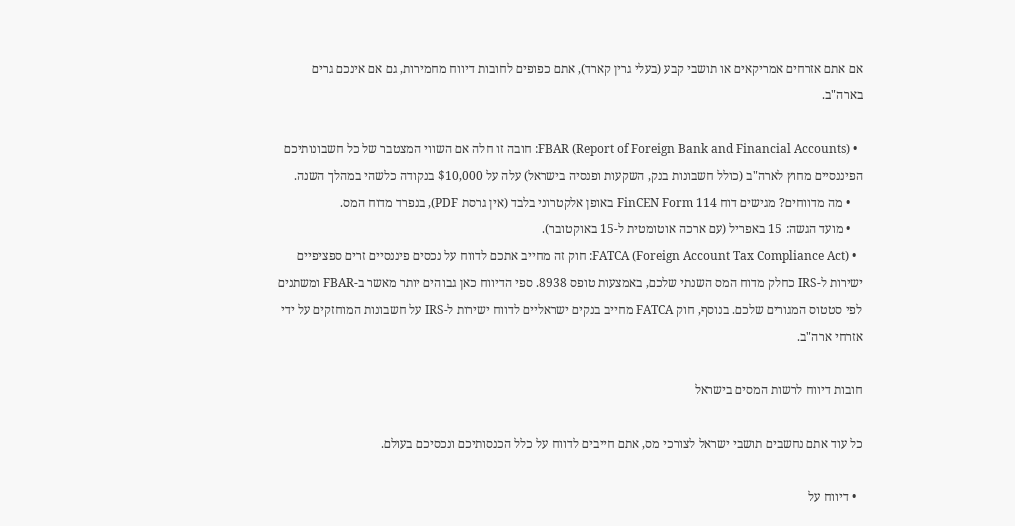אם אתם אזרחים אמריקאים או תושבי קבע (בעלי גרין קארד), אתם כפופים לחובות דיווח מחמירות, גם אם אינכם גרים בארה"ב.

  • FBAR (Report of Foreign Bank and Financial Accounts): חובה זו חלה אם השווי המצטבר של כל חשבונותיכם הפיננסיים מחוץ לארה"ב (כולל חשבונות בנק, השקעות ופנסיה בישראל) עלה על $10,000 בנקודה כלשהי במהלך השנה.
    • מה מדווחים? מגישים דוח FinCEN Form 114 באופן אלקטרוני בלבד (אין גרסת PDF), בנפרד מדוח המס.
    • מועד הגשה: 15 באפריל (עם ארכה אוטומטית ל-15 באוקטובר).
  • FATCA (Foreign Account Tax Compliance Act): חוק זה מחייב אתכם לדווח על נכסים פיננסיים זרים ספציפיים ישירות ל-IRS כחלק מדוח המס השנתי שלכם, באמצעות טופס 8938. ספי הדיווח כאן גבוהים יותר מאשר ב-FBAR ומשתנים לפי סטטוס המגורים שלכם. בנוסף, חוק FATCA מחייב בנקים ישראליים לדווח ישירות ל-IRS על חשבונות המוחזקים על ידי אזרחי ארה"ב.

חובות דיווח לרשות המסים בישראל

כל עוד אתם נחשבים תושבי ישראל לצורכי מס, אתם חייבים לדווח על כלל הכנסותיכם ונכסיכם בעולם.

  • דיווח על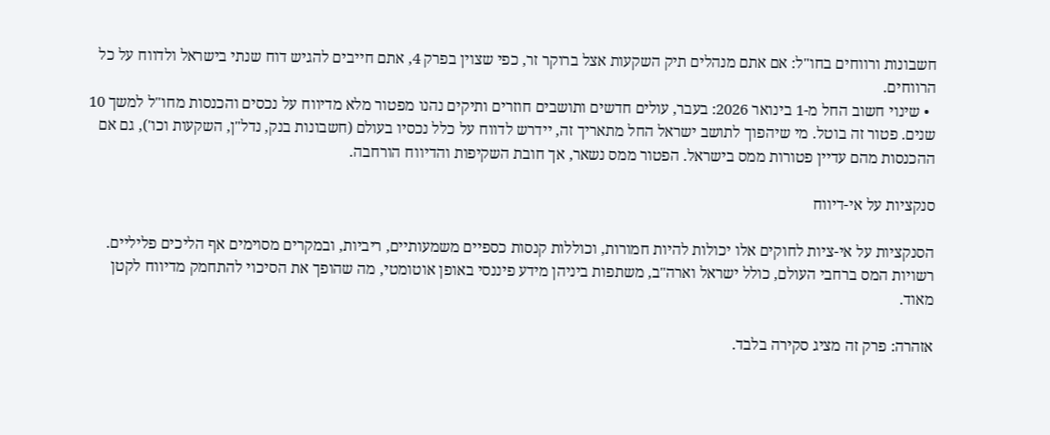חשבונות ורווחים בחו"ל: אם אתם מנהלים תיק השקעות אצל ברוקר זר, כפי שצוין בפרק 4, אתם חייבים להגיש דוח שנתי בישראל ולדווח על כל הרווחים.
  • שינוי חשוב החל מ-1 בינואר 2026: בעבר, עולים חדשים ותושבים חוזרים ותיקים נהנו מפטור מלא מדיווח על נכסים והכנסות מחו"ל למשך 10 שנים. פטור זה בוטל. מי שיהפוך לתושב ישראל החל מתאריך זה, יידרש לדווח על כלל נכסיו בעולם (חשבונות בנק, נדל"ן, השקעות וכו'), גם אם ההכנסות מהם עדיין פטורות ממס בישראל. הפטור ממס נשאר, אך חובת השקיפות והדיווח הורחבה.

סנקציות על אי-דיווח

הסנקציות על אי-ציות לחוקים אלו יכולות להיות חמורות, וכוללות קנסות כספיים משמעותיים, ריביות, ובמקרים מסוימים אף הליכים פליליים. רשויות המס ברחבי העולם, כולל ישראל וארה"ב, משתפות ביניהן מידע פיננסי באופן אוטומטי, מה שהופך את הסיכוי להתחמק מדיווח לקטן מאוד.

אזהרה: פרק זה מציג סקירה בלבד.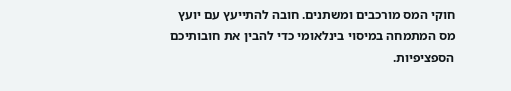חוקי המס מורכבים ומשתנים. חובה להתייעץ עם יועץ מס המתמחה במיסוי בינלאומי כדי להבין את חובותיכם הספציפיות.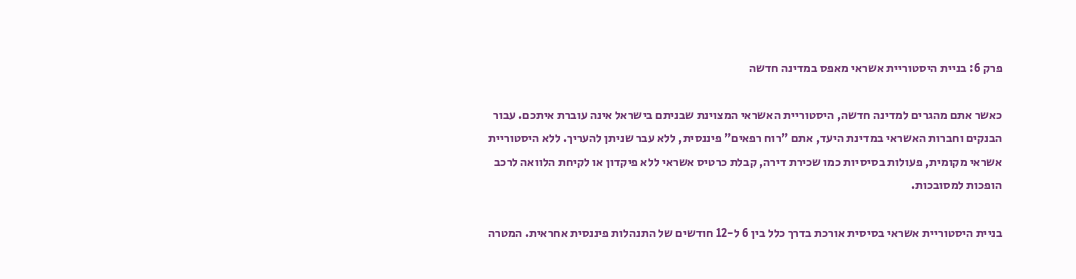פרק 6: בניית היסטוריית אשראי מאפס במדינה חדשה

כאשר אתם מהגרים למדינה חדשה, היסטוריית האשראי המצוינת שבניתם בישראל אינה עוברת איתכם. עבור הבנקים וחברות האשראי במדינת היעד, אתם "רוח רפאים" פיננסית, ללא עבר שניתן להעריך. ללא היסטוריית אשראי מקומית, פעולות בסיסיות כמו שכירת דירה, קבלת כרטיס אשראי ללא פיקדון או לקיחת הלוואה לרכב הופכות למסובכות.

בניית היסטוריית אשראי בסיסית אורכת בדרך כלל בין 6 ל-12 חודשים של התנהלות פיננסית אחראית. המטרה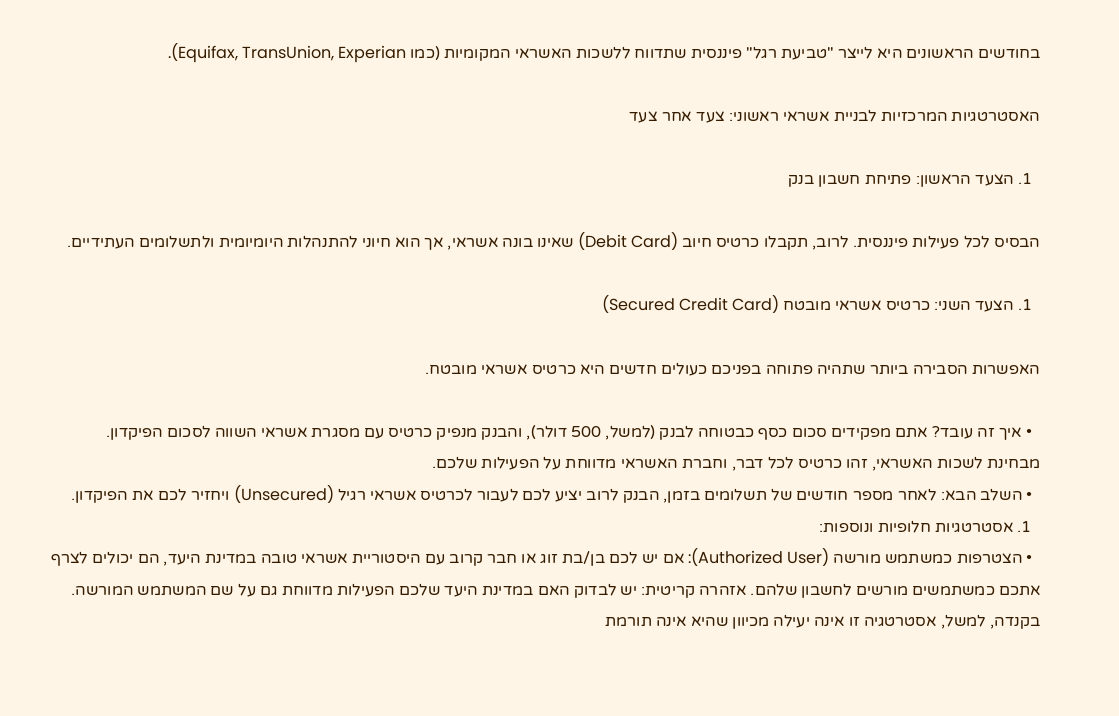בחודשים הראשונים היא לייצר "טביעת רגל" פיננסית שתדווח ללשכות האשראי המקומיות (כמו Equifax, TransUnion, Experian).

האסטרטגיות המרכזיות לבניית אשראי ראשוני: צעד אחר צעד

  1. הצעד הראשון: פתיחת חשבון בנק

הבסיס לכל פעילות פיננסית. לרוב, תקבלו כרטיס חיוב (Debit Card) שאינו בונה אשראי, אך הוא חיוני להתנהלות היומיומית ולתשלומים העתידיים.

  1. הצעד השני: כרטיס אשראי מובטח (Secured Credit Card)

האפשרות הסבירה ביותר שתהיה פתוחה בפניכם כעולים חדשים היא כרטיס אשראי מובטח.

  • איך זה עובד? אתם מפקידים סכום כסף כבטוחה לבנק (למשל, 500 דולר), והבנק מנפיק כרטיס עם מסגרת אשראי השווה לסכום הפיקדון. מבחינת לשכות האשראי, זהו כרטיס לכל דבר, וחברת האשראי מדווחת על הפעילות שלכם.
  • השלב הבא: לאחר מספר חודשים של תשלומים בזמן, הבנק לרוב יציע לכם לעבור לכרטיס אשראי רגיל (Unsecured) ויחזיר לכם את הפיקדון.
  1. אסטרטגיות חלופיות ונוספות:
  • הצטרפות כמשתמש מורשה (Authorized User): אם יש לכם בן/בת זוג או חבר קרוב עם היסטוריית אשראי טובה במדינת היעד, הם יכולים לצרף אתכם כמשתמשים מורשים לחשבון שלהם. אזהרה קריטית: יש לבדוק האם במדינת היעד שלכם הפעילות מדווחת גם על שם המשתמש המורשה. בקנדה, למשל, אסטרטגיה זו אינה יעילה מכיוון שהיא אינה תורמת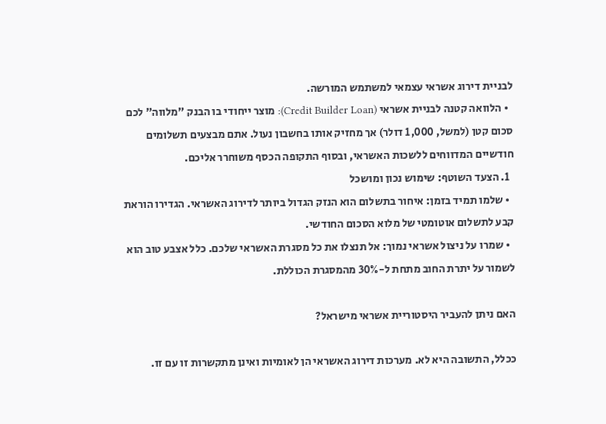לבניית דירוג אשראי עצמאי למשתמש המורשה.
  • הלוואה קטנה לבניית אשראי (Credit Builder Loan): מוצר ייחודי בו הבנק "מלווה" לכם סכום קטן (למשל, 1,000 דולר) אך מחזיק אותו בחשבון נעול. אתם מבצעים תשלומים חודשיים המדווחים ללשכות האשראי, ובסוף התקופה הכסף משוחרר אליכם.
  1. הצעד השוטף: שימוש נכון ומושכל
  • שלמו תמיד בזמן: איחור בתשלום הוא הנזק הגדול ביותר לדירוג האשראי. הגדירו הוראת קבע לתשלום אוטומטי של מלוא הסכום החודשי.
  • שמרו על ניצול אשראי נמוך: אל תנצלו את כל מסגרת האשראי שלכם. כלל אצבע טוב הוא לשמור על יתרת החוב מתחת ל-30% מהמסגרת הכוללת.

האם ניתן להעביר היסטוריית אשראי מישראל?

ככלל, התשובה היא לא. מערכות דירוג האשראי הן לאומיות ואינן מתקשרות זו עם זו.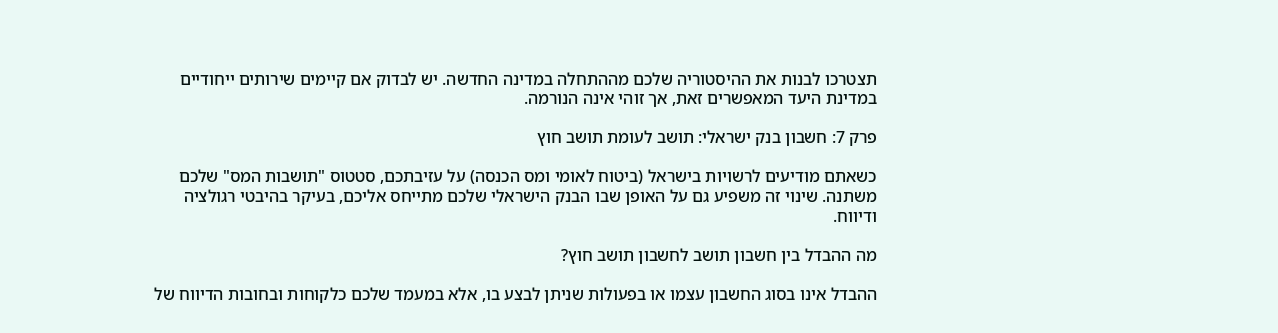תצטרכו לבנות את ההיסטוריה שלכם מההתחלה במדינה החדשה. יש לבדוק אם קיימים שירותים ייחודיים במדינת היעד המאפשרים זאת, אך זוהי אינה הנורמה.

פרק 7: חשבון בנק ישראלי: תושב לעומת תושב חוץ

כשאתם מודיעים לרשויות בישראל (ביטוח לאומי ומס הכנסה) על עזיבתכם, סטטוס "תושבות המס" שלכם משתנה. שינוי זה משפיע גם על האופן שבו הבנק הישראלי שלכם מתייחס אליכם, בעיקר בהיבטי רגולציה ודיווח.

מה ההבדל בין חשבון תושב לחשבון תושב חוץ?

ההבדל אינו בסוג החשבון עצמו או בפעולות שניתן לבצע בו, אלא במעמד שלכם כלקוחות ובחובות הדיווח של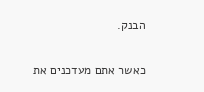הבנק.

כאשר אתם מעדכנים את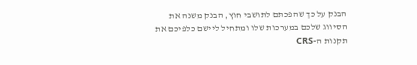הבנק על כך שהפכתם לתושבי חוץ, הבנק משנה את הסיווג שלכם במערכות שלו ומתחיל ליישם כלפיכם את תקנות ה-CRS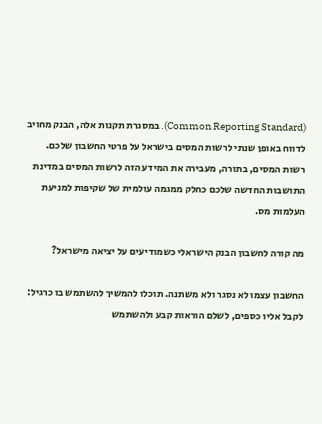(Common Reporting Standard). במסגרת תקנות אלה, הבנק מחויב לדווח באופן שנתי לרשות המסים בישראל על פרטי החשבון שלכם. רשות המסים, בתורה, מעבירה את המידע הזה לרשות המסים במדינת התושבות החדשה שלכם כחלק ממגמה עולמית של שקיפות למניעת העלמות מס.

מה קורה לחשבון הבנק הישראלי כשמודיעים על יציאה מישראל?

החשבון עצמו לא נסגר ולא משתנה. תוכלו להמשיך להשתמש בו כרגיל: לקבל אליו כספים, לשלם הוראות קבע ולהשתמש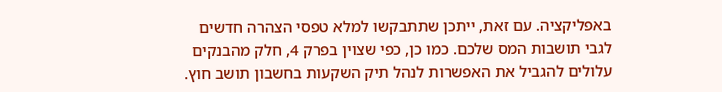באפליקציה. עם זאת, ייתכן שתתבקשו למלא טפסי הצהרה חדשים לגבי תושבות המס שלכם. כמו כן, כפי שצוין בפרק 4, חלק מהבנקים עלולים להגביל את האפשרות לנהל תיק השקעות בחשבון תושב חוץ.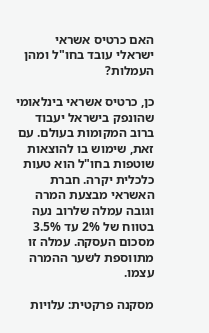האם כרטיס אשראי ישראלי עובד בחו"ל ומהן העמלות?

כן, כרטיס אשראי בינלאומי שהונפק בישראל יעבוד ברוב המקומות בעולם. עם זאת, שימוש בו להוצאות שוטפות בחו"ל הוא טעות כלכלית יקרה. חברת האשראי מבצעת המרה וגובה עמלה שלרוב נעה בטווח של 2% עד 3.5% מסכום העסקה. עמלה זו מתווספת לשער ההמרה עצמו.

מסקנה פרקטית: עלויות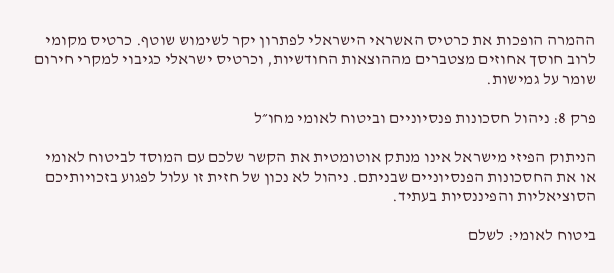ההמרה הופכות את כרטיס האשראי הישראלי לפתרון יקר לשימוש שוטף. כרטיס מקומי לרוב חוסך אחוזים מצטברים מההוצאות החודשיות, וכרטיס ישראלי כגיבוי למקרי חירום שומר על גמישות.

פרק 8: ניהול חסכונות פנסיוניים וביטוח לאומי מחו״ל

הניתוק הפיזי מישראל אינו מנתק אוטומטית את הקשר שלכם עם המוסד לביטוח לאומי או את החסכונות הפנסיוניים שבניתם. ניהול לא נכון של חזית זו עלול לפגוע בזכויותיכם הסוציאליות והפיננסיות בעתיד.

ביטוח לאומי: לשלם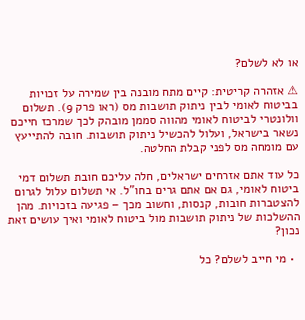או לא לשלם?

⚠ אזהרה קריטית: קיים מתח מובנה בין שמירה על זכויות בביטוח לאומי לבין ניתוק תושבות מס (ראו פרק 9). תשלום וולונטרי לביטוח לאומי מהווה סממן מובהק לכך שמרכז חייכם נשאר בישראל, ועלול להכשיל ניתוק תושבות. חובה להתייעץ עם מומחה מס לפני קבלת החלטה.

כל עוד אתם אזרחים ישראלים, חלה עליכם חובת תשלום דמי ביטוח לאומי, גם אם אתם גרים בחו"ל. אי תשלום עלול לגרום להצטברות חובות, קנסות, וחשוב מכך – פגיעה בזכויות. מהן ההשלכות של ניתוק תושבות מול ביטוח לאומי ואיך עושים זאת נכון?

  • מי חייב לשלם? כל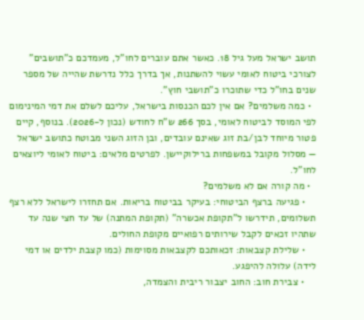תושב ישראל מעל גיל 18. כאשר אתם עוברים לחו"ל, מעמדכם כ"תושבים" לצורכי ביטוח לאומי עשוי להשתנות, אך בדרך כלל נדרשת שהייה של מספר שנים בחו"ל כדי שתוכרו כ"תושבי חוץ".
  • כמה משלמים? אם אין לכם הכנסות בישראל, עליכם לשלם את דמי המינימום לפי המוסד לביטוח לאומי, בסך 266 ש"ח לחודש (נכון ל-2026). בנוסף, קיים פטור מיוחד לבן/בת זוג שאינם עובדים, ובן הזוג השני מבוטח כתושב ישראל — מסלול מקובל במשפחות ברילוקיישן. לפרטים מלאים: ביטוח לאומי ליוצאים לחו"ל.
  • מה קורה אם לא משלמים?
    • פגיעה ברצף הביטוחי: בעיקר בביטוח בריאות. אם תחזרו לישראל ללא רצף תשלומים, תידרשו ל"תקופת אכשרה" (תקופת המתנה) של עד חצי שנה עד שתהיו זכאים לקבל שירותים רפואיים מקופת החולים.
    • שלילת קצבאות: זכאותכם לקצבאות מסוימות (כמו קצבת ילדים או דמי לידה) עלולה להיפגע.
    • צבירת חוב: החוב יצבור ריבית והצמדה,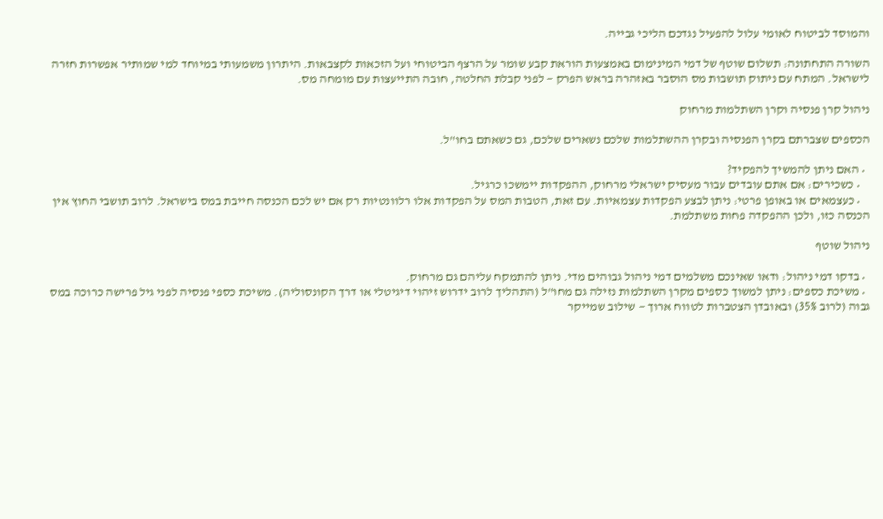והמוסד לביטוח לאומי עלול להפעיל נגדכם הליכי גבייה.

השורה התחתונה: תשלום שוטף של דמי המינימום באמצעות הוראת קבע שומר על הרצף הביטוחי ועל הזכאות לקצבאות. היתרון משמעותי במיוחד למי שמותיר אפשרות חזרה לישראל. המתח עם ניתוק תושבות מס הוסבר באזהרה בראש הפרק — לפני קבלת החלטה, חובה התייעצות עם מומחה מס.

ניהול קרן פנסיה וקרן השתלמות מרחוק

הכספים שצברתם בקרן הפנסיה ובקרן ההשתלמות שלכם נשארים שלכם, גם כשאתם בחו"ל.

  • האם ניתן להמשיך להפקיד?
    • כשכירים: אם אתם עובדים עבור מעסיק ישראלי מרחוק, ההפקדות יימשכו כרגיל.
    • כעצמאים או באופן פרטי: ניתן לבצע הפקדות עצמאיות. עם זאת, הטבות המס על הפקדות אלו רלוונטיות רק אם יש לכם הכנסה חייבת במס בישראל. לרוב תושבי החוץ אין הכנסה כזו, ולכן ההפקדה פחות משתלמת.

ניהול שוטף

  • בדקו דמי ניהול: ודאו שאינכם משלמים דמי ניהול גבוהים מדי. ניתן להתמקח עליהם גם מרחוק.
  • משיכת כספים: ניתן למשוך כספים מקרן השתלמות נזילה גם מחו"ל (התהליך לרוב ידרוש זיהוי דיגיטלי או דרך הקונסוליה). משיכת כספי פנסיה לפני גיל פרישה כרוכה במס גבוה (לרוב 35%) ובאובדן הצטברות לטווח ארוך — שילוב שמייקר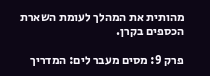מהותית את המהלך לעומת השארת הכספים בקרן.

פרק 9: מסים מעבר לים: המדריך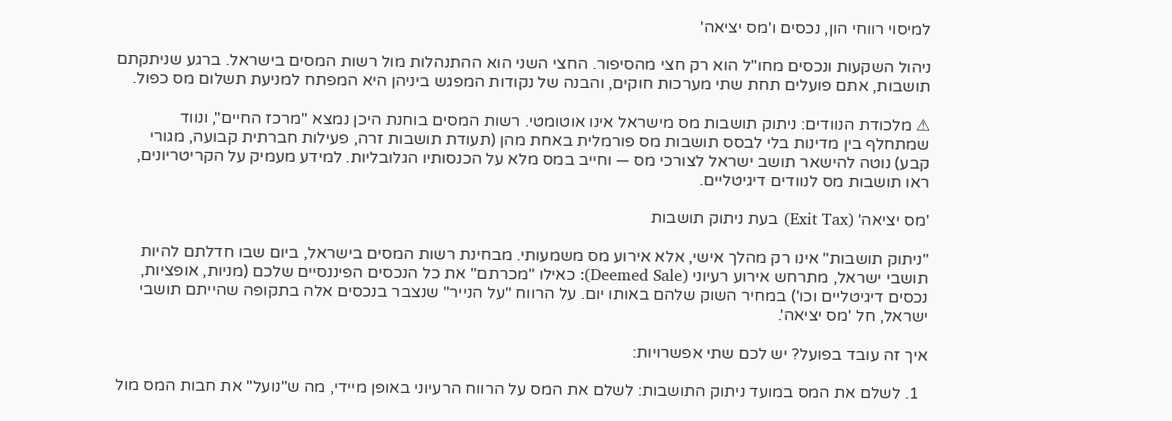למיסוי רווחי הון, נכסים ו'מס יציאה'

ניהול השקעות ונכסים מחו"ל הוא רק חצי מהסיפור. החצי השני הוא ההתנהלות מול רשות המסים בישראל. ברגע שניתקתם תושבות, אתם פועלים תחת שתי מערכות חוקים, והבנה של נקודות המפגש ביניהן היא המפתח למניעת תשלום מס כפול.

⚠ מלכודת הנוודים: ניתוק תושבות מס מישראל אינו אוטומטי. רשות המסים בוחנת היכן נמצא "מרכז החיים", ונווד שמתחלף בין מדינות בלי לבסס תושבות מס פורמלית באחת מהן (תעודת תושבות זרה, פעילות חברתית קבועה, מגורי קבע) נוטה להישאר תושב ישראל לצורכי מס — וחייב במס מלא על הכנסותיו הגלובליות. למידע מעמיק על הקריטריונים, ראו תושבות מס לנוודים דיגיטליים.

'מס יציאה' (Exit Tax) בעת ניתוק תושבות

"ניתוק תושבות" אינו רק מהלך אישי, אלא אירוע מס משמעותי. מבחינת רשות המסים בישראל, ביום שבו חדלתם להיות תושבי ישראל, מתרחש אירוע רעיוני (Deemed Sale): כאילו "מכרתם" את כל הנכסים הפיננסיים שלכם (מניות, אופציות, נכסים דיגיטליים וכו') במחיר השוק שלהם באותו יום. על הרווח "על הנייר" שנצבר בנכסים אלה בתקופה שהייתם תושבי ישראל, חל 'מס יציאה'.

איך זה עובד בפועל? יש לכם שתי אפשרויות:

  1. לשלם את המס במועד ניתוק התושבות: לשלם את המס על הרווח הרעיוני באופן מיידי, מה ש"נועל" את חבות המס מול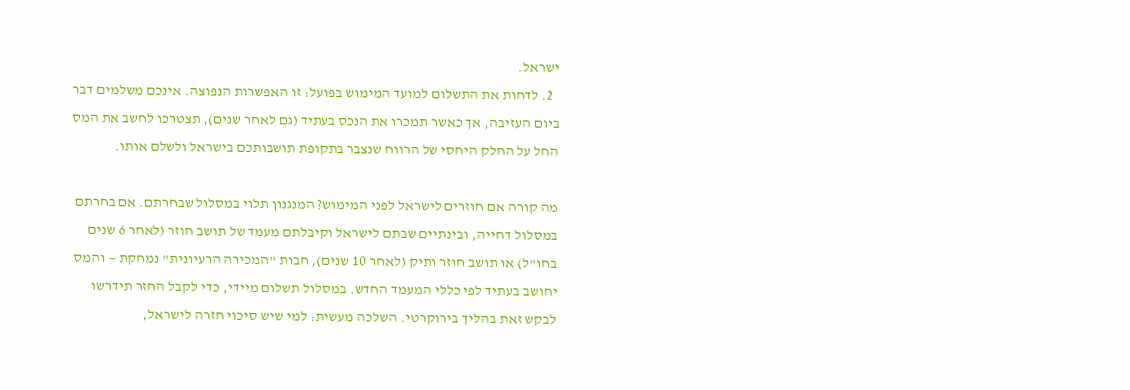ישראל.
  2. לדחות את התשלום למועד המימוש בפועל: זו האפשרות הנפוצה. אינכם משלמים דבר ביום העזיבה, אך כאשר תמכרו את הנכס בעתיד (גם לאחר שנים), תצטרכו לחשב את המס החל על החלק היחסי של הרווח שנצבר בתקופת תושבותכם בישראל ולשלם אותו.

מה קורה אם חוזרים לישראל לפני המימוש? המנגנון תלוי במסלול שבחרתם. אם בחרתם במסלול דחייה, ובינתיים שבתם לישראל וקיבלתם מעמד של תושב חוזר (לאחר 6 שנים בחו"ל) או תושב חוזר ותיק (לאחר 10 שנים), חבות "המכירה הרעיונית" נמחקת — והמס יחושב בעתיד לפי כללי המעמד החדש. במסלול תשלום מיידי, כדי לקבל החזר תידרשו לבקש זאת בהליך בירוקרטי. השלכה מעשית: למי שיש סיכוי חזרה לישראל,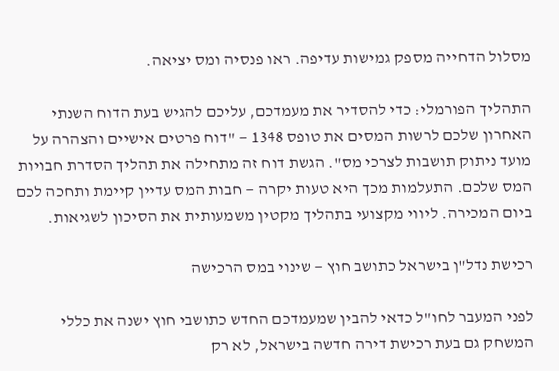מסלול הדחייה מספק גמישות עדיפה. ראו פנסיה ומס יציאה.

התהליך הפורמלי: כדי להסדיר את מעמדכם, עליכם להגיש בעת הדוח השנתי האחרון שלכם לרשות המסים את טופס 1348 — "דוח פרטים אישיים והצהרה על מועד ניתוק תושבות לצרכי מס". הגשת דוח זה מתחילה את תהליך הסדרת חבויות המס שלכם. התעלמות מכך היא טעות יקרה — חבות המס עדיין קיימת ותחכה לכם ביום המכירה. ליווי מקצועי בתהליך מקטין משמעותית את הסיכון לשגיאות.

רכישת נדל"ן בישראל כתושב חוץ — שינוי במס הרכישה

לפני המעבר לחו"ל כדאי להבין שמעמדכם החדש כתושבי חוץ ישנה את כללי המשחק גם בעת רכישת דירה חדשה בישראל, לא רק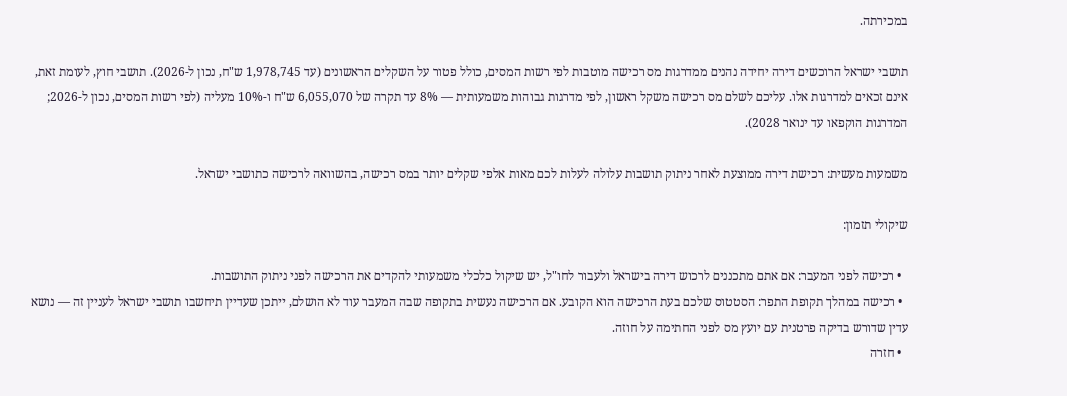במכירתה.

תושבי ישראל הרוכשים דירה יחידה נהנים ממדרגות מס רכישה מוטבות לפי רשות המסים, כולל פטור על השקלים הראשונים (עד 1,978,745 ש"ח, נכון ל-2026). תושבי חוץ, לעומת זאת, אינם זכאים למדרגות אלו. עליכם לשלם מס רכישה משקל ראשון, לפי מדרגות גבוהות משמעותית — 8% עד תקרה של 6,055,070 ש"ח ו-10% מעליה (לפי רשות המסים, נכון ל-2026; המדרגות הוקפאו עד ינואר 2028).

משמעות מעשית: רכישת דירה ממוצעת לאחר ניתוק תושבות עלולה לעלות לכם מאות אלפי שקלים יותר במס רכישה, בהשוואה לרכישה כתושבי ישראל.

שיקולי תזמון:

  • רכישה לפני המעבר: אם אתם מתכננים לרכוש דירה בישראל ולעבור לחו"ל, יש שיקול כלכלי משמעותי להקדים את הרכישה לפני ניתוק התושבות.
  • רכישה במהלך תקופת התפר: הסטטוס שלכם בעת הרכישה הוא הקובע. אם הרכישה נעשית בתקופה שבה המעבר עוד לא הושלם, ייתכן שעדיין תיחשבו תושבי ישראל לעניין זה — נושא עדין שדורש בדיקה פרטנית עם יועץ מס לפני החתימה על חוזה.
  • חזרה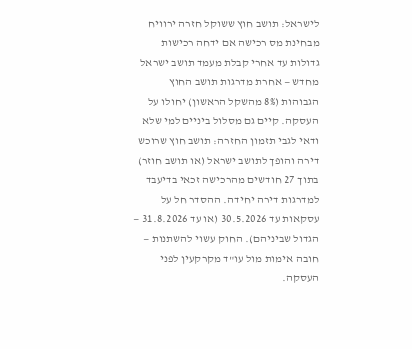לישראל: תושב חוץ ששוקל חזרה ירוויח מבחינת מס רכישה אם ידחה רכישות גדולות עד אחרי קבלת מעמד תושב ישראל מחדש — אחרת מדרגות תושב החוץ הגבוהות (8% מהשקל הראשון) יחולו על העסקה. קיים גם מסלול ביניים למי שלא ודאי לגבי תזמון החזרה: תושב חוץ שרוכש דירה והופך לתושב ישראל (או תושב חוזר) בתוך 27 חודשים מהרכישה זכאי בדיעבד למדרגות דירה יחידה. ההסדר חל על עסקאות עד 30.5.2026 (או עד 31.8.2026 — הגדול שביניהם). החוק עשוי להשתנות — חובה אימות מול עו"ד מקרקעין לפני העסקה.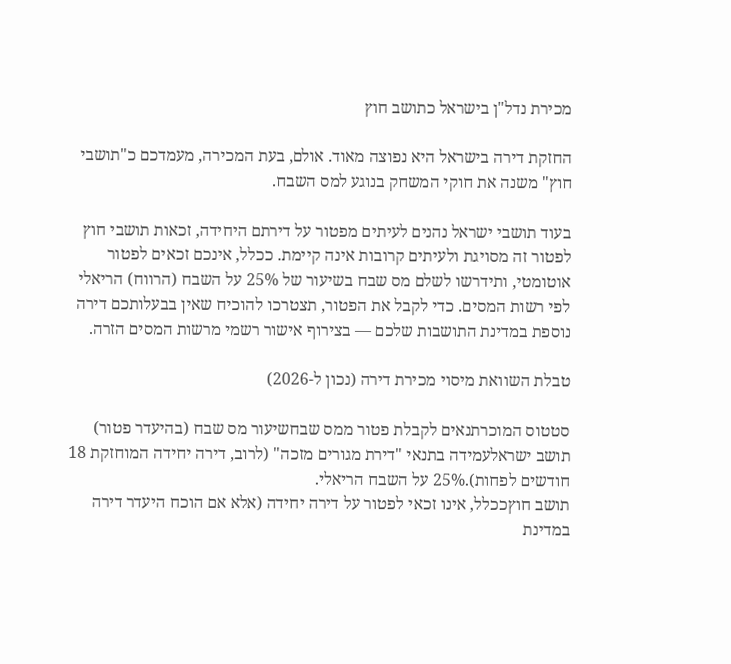מכירת נדל"ן בישראל כתושב חוץ

החזקת דירה בישראל היא נפוצה מאוד. אולם, בעת המכירה, מעמדכם כ"תושבי חוץ" משנה את חוקי המשחק בנוגע למס השבח.

בעוד תושבי ישראל נהנים לעיתים מפטור על דירתם היחידה, זכאות תושבי חוץ לפטור זה מסויגת ולעיתים קרובות אינה קיימת. ככלל, אינכם זכאים לפטור אוטומטי, ותידרשו לשלם מס שבח בשיעור של 25% על השבח (הרווח) הריאלי לפי רשות המסים. כדי לקבל את הפטור, תצטרכו להוכיח שאין בבעלותכם דירה נוספת במדינת התושבות שלכם — בצירוף אישור רשמי מרשות המסים הזרה.

טבלת השוואת מיסוי מכירת דירה (נכון ל-2026)

סטטוס המוכרתנאים לקבלת פטור ממס שבחשיעור מס שבח (בהיעדר פטור)
תושב ישראלעמידה בתנאי "דירת מגורים מזכה" (לרוב, דירה יחידה המוחזקת 18 חודשים לפחות).25% על השבח הריאלי.
תושב חוץככלל, אינו זכאי לפטור על דירה יחידה (אלא אם הוכח היעדר דירה במדינת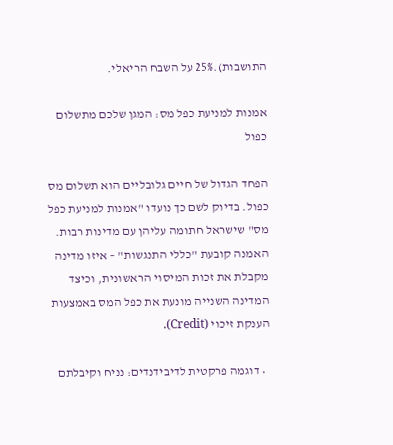התושבות).25% על השבח הריאלי.

אמנות למניעת כפל מס: המגן שלכם מתשלום כפול

הפחד הגדול של חיים גלובליים הוא תשלום מס כפול. בדיוק לשם כך נועדו "אמנות למניעת כפל מס" שישראל חתומה עליהן עם מדינות רבות. האמנה קובעת "כללי התנגשות" – איזו מדינה מקבלת את זכות המיסוי הראשונית, וכיצד המדינה השנייה מונעת את כפל המס באמצעות הענקת זיכוי (Credit).

  • דוגמה פרקטית לדיבידנדים: נניח וקיבלתם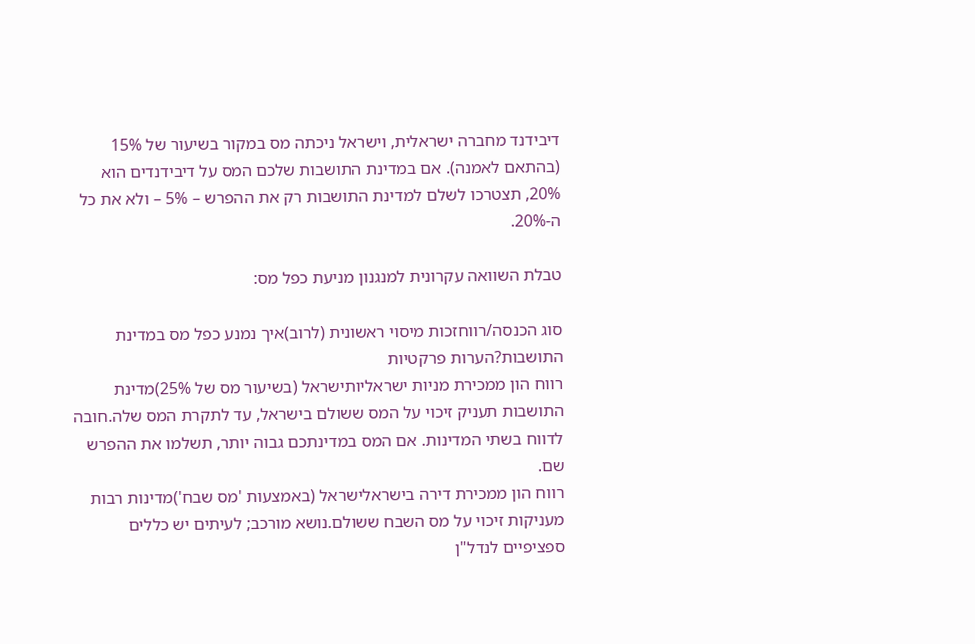דיבידנד מחברה ישראלית, וישראל ניכתה מס במקור בשיעור של 15% (בהתאם לאמנה). אם במדינת התושבות שלכם המס על דיבידנדים הוא 20%, תצטרכו לשלם למדינת התושבות רק את ההפרש – 5% – ולא את כל ה-20%.

טבלת השוואה עקרונית למנגנון מניעת כפל מס:

סוג הכנסה/רווחזכות מיסוי ראשונית (לרוב)איך נמנע כפל מס במדינת התושבות?הערות פרקטיות
רווח הון ממכירת מניות ישראליותישראל (בשיעור מס של 25%)מדינת התושבות תעניק זיכוי על המס ששולם בישראל, עד לתקרת המס שלה.חובה לדווח בשתי המדינות. אם המס במדינתכם גבוה יותר, תשלמו את ההפרש שם.
רווח הון ממכירת דירה בישראלישראל (באמצעות 'מס שבח')מדינות רבות מעניקות זיכוי על מס השבח ששולם.נושא מורכב; לעיתים יש כללים ספציפיים לנדל"ן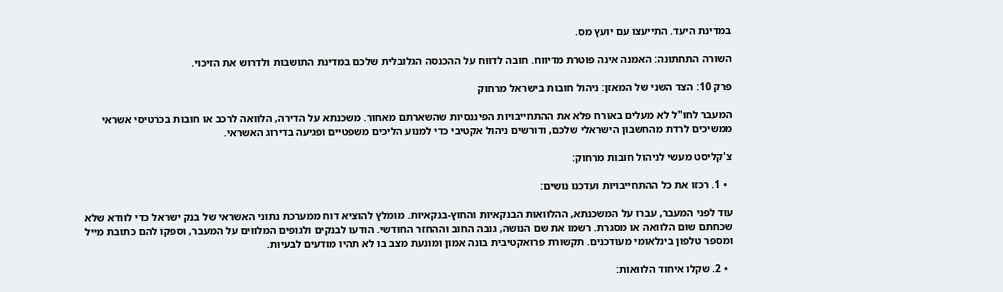במדינת היעד. התייעצו עם יועץ מס.

השורה התחתונה: האמנה אינה פוטרת מדיווח. חובה לדווח על ההכנסה הגלובלית שלכם במדינת התושבות ולדרוש את הזיכוי.

פרק 10: הצד השני של המאזן: ניהול חובות בישראל מרחוק

המעבר לחו"ל לא מעלים באורח פלא את ההתחייבויות הפיננסיות שהשארתם מאחור. משכנתא על הדירה, הלוואה לרכב או חובות בכרטיסי אשראי ממשיכים לרדת מהחשבון הישראלי שלכם, ודורשים ניהול אקטיבי כדי למנוע הליכים משפטיים ופגיעה בדירוג האשראי.

צ'קליסט מעשי לניהול חובות מרחוק:

  • 1. רכזו את כל ההתחייבויות ועדכנו נושים:

עוד לפני המעבר, עברו על המשכנתא, ההלוואות הבנקאיות והחוץ-בנקאיות. מומלץ להוציא דוח ממערכת נתוני האשראי של בנק ישראל כדי לוודא שלא שכחתם שום הלוואה או מסגרת. רשמו את שם הנושה, גובה החוב וההחזר החודשי. הודעו לבנקים ולגופים המלווים על המעבר, וספקו להם כתובת מייל ומספר טלפון בינלאומי מעודכנים. תקשורת פרואקטיבית בונה אמון ומונעת מצב בו לא תהיו מודעים לבעיות.

  • 2. שקלו איחוד הלוואות: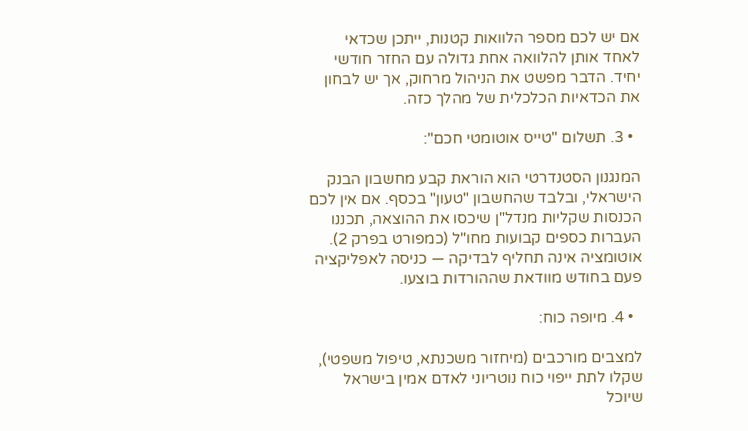אם יש לכם מספר הלוואות קטנות, ייתכן שכדאי לאחד אותן להלוואה אחת גדולה עם החזר חודשי יחיד. הדבר מפשט את הניהול מרחוק, אך יש לבחון את הכדאיות הכלכלית של מהלך כזה.

  • 3. תשלום "טייס אוטומטי חכם":

המנגנון הסטנדרטי הוא הוראת קבע מחשבון הבנק הישראלי, ובלבד שהחשבון "טעון" בכסף. אם אין לכם הכנסות שקליות מנדל"ן שיכסו את ההוצאה, תכננו העברות כספים קבועות מחו"ל (כמפורט בפרק 2). אוטומציה אינה תחליף לבדיקה — כניסה לאפליקציה פעם בחודש מוודאת שההורדות בוצעו.

  • 4. מיופה כוח:

למצבים מורכבים (מיחזור משכנתא, טיפול משפטי), שקלו לתת ייפוי כוח נוטריוני לאדם אמין בישראל שיוכל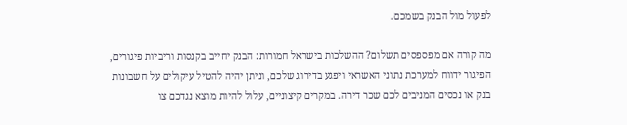לפעול מול הבנק בשמכם.

מה קורה אם מפספסים תשלום? ההשלכות בישראל חמורות: הבנק יחייב בקנסות וריביות פיגורים, הפיגור ידווח למערכת נתוני האשראי ויפגע בדירוג שלכם, וניתן יהיה להטיל עיקולים על חשבונות בנק או נכסים המניבים לכם שכר דירה. במקרים קיצוניים, עלול להיות מוצא נגדכם צו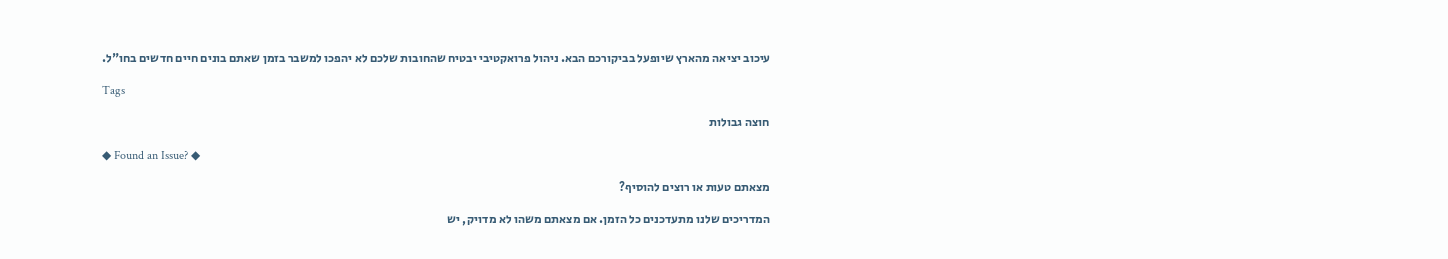עיכוב יציאה מהארץ שיופעל בביקורכם הבא. ניהול פרואקטיבי יבטיח שהחובות שלכם לא יהפכו למשבר בזמן שאתם בונים חיים חדשים בחו"ל.

Tags

חוצה גבולות

◆ Found an Issue? ◆

מצאתם טעות או רוצים להוסיף?

המדריכים שלנו מתעדכנים כל הזמן. אם מצאתם משהו לא מדויק, יש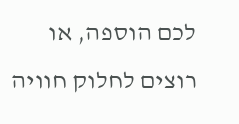לכם הוספה, או רוצים לחלוק חוויה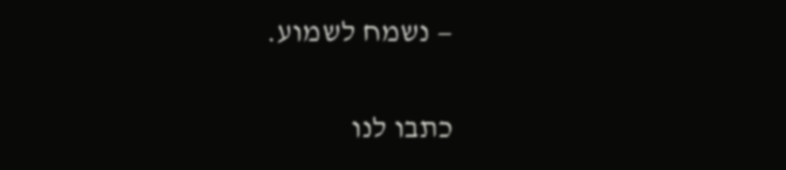— נשמח לשמוע.

כתבו לנו